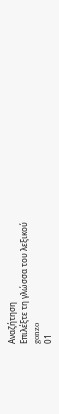Αναζήτηση
Επιλέξτε τη γλώσσα του λεξικού
gonzo
01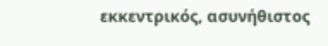εκκεντρικός, ασυνήθιστος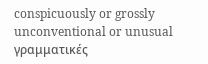conspicuously or grossly unconventional or unusual
γραμματικές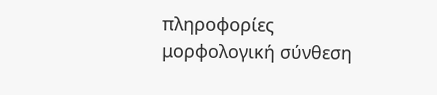πληροφορίες
μορφολογική σύνθεση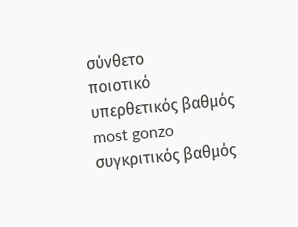σύνθετο
ποιοτικό
υπερθετικός βαθμός
most gonzo
συγκριτικός βαθμός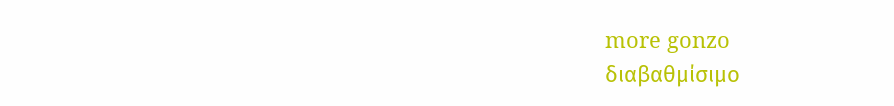more gonzo
διαβαθμίσιμο